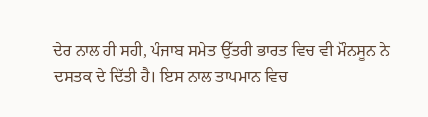ਦੇਰ ਨਾਲ ਹੀ ਸਹੀ, ਪੰਜਾਬ ਸਮੇਤ ਉੱਤਰੀ ਭਾਰਤ ਵਿਚ ਵੀ ਮੌਨਸੂਨ ਨੇ ਦਸਤਕ ਦੇ ਦਿੱਤੀ ਹੈ। ਇਸ ਨਾਲ ਤਾਪਮਾਨ ਵਿਚ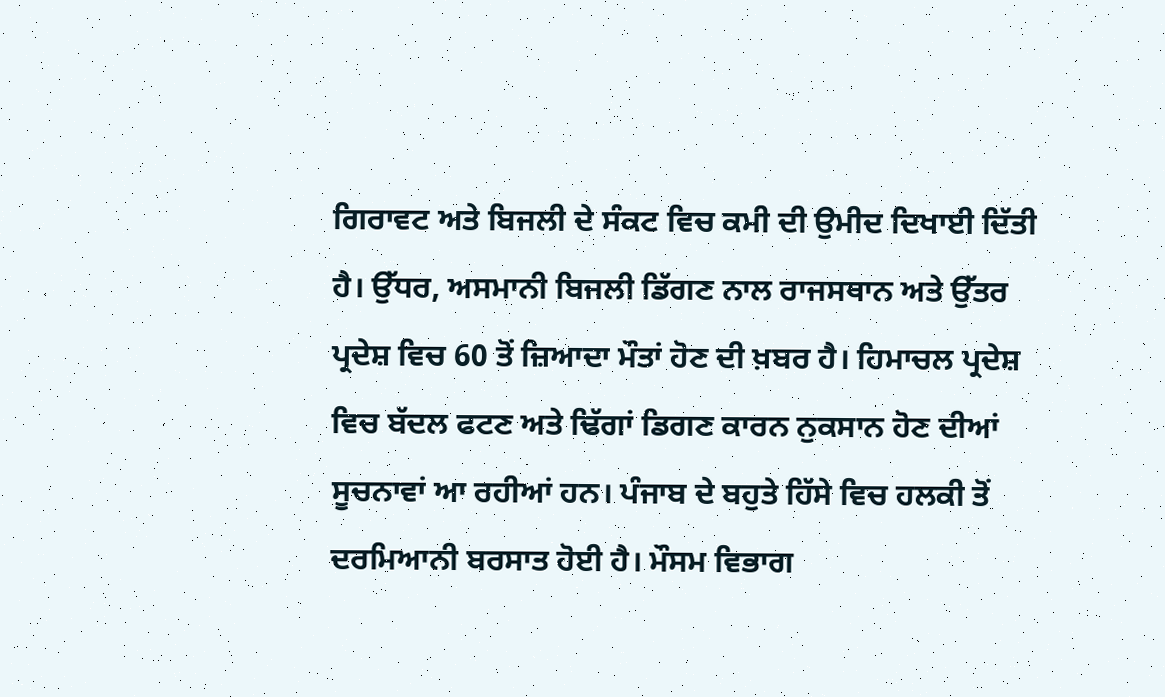ਗਿਰਾਵਟ ਅਤੇ ਬਿਜਲੀ ਦੇ ਸੰਕਟ ਵਿਚ ਕਮੀ ਦੀ ਉਮੀਦ ਦਿਖਾਈ ਦਿੱਤੀ ਹੈ। ਉੱਧਰ, ਅਸਮਾਨੀ ਬਿਜਲੀ ਡਿੱਗਣ ਨਾਲ ਰਾਜਸਥਾਨ ਅਤੇ ਉੱਤਰ ਪ੍ਰਦੇਸ਼ ਵਿਚ 60 ਤੋਂ ਜ਼ਿਆਦਾ ਮੌਤਾਂ ਹੋਣ ਦੀ ਖ਼ਬਰ ਹੈ। ਹਿਮਾਚਲ ਪ੍ਰਦੇਸ਼ ਵਿਚ ਬੱਦਲ ਫਟਣ ਅਤੇ ਢਿੱਗਾਂ ਡਿਗਣ ਕਾਰਨ ਨੁਕਸਾਨ ਹੋਣ ਦੀਆਂ ਸੂਚਨਾਵਾਂ ਆ ਰਹੀਆਂ ਹਨ। ਪੰਜਾਬ ਦੇ ਬਹੁਤੇ ਹਿੱਸੇ ਵਿਚ ਹਲਕੀ ਤੋਂ ਦਰਮਿਆਨੀ ਬਰਸਾਤ ਹੋਈ ਹੈ। ਮੌਸਮ ਵਿਭਾਗ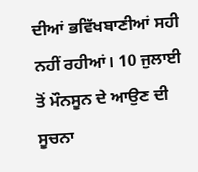ਦੀਆਂ ਭਵਿੱਖਬਾਣੀਆਂ ਸਹੀ ਨਹੀਂ ਰਹੀਆਂ। 10 ਜੁਲਾਈ ਤੋਂ ਮੌਨਸੂਨ ਦੇ ਆਉਣ ਦੀ ਸੂਚਨਾ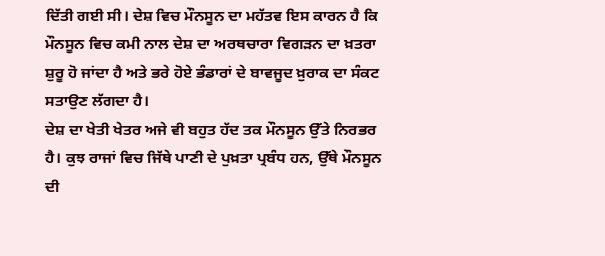ਦਿੱਤੀ ਗਈ ਸੀ। ਦੇਸ਼ ਵਿਚ ਮੌਨਸੂਨ ਦਾ ਮਹੱਤਵ ਇਸ ਕਾਰਨ ਹੈ ਕਿ ਮੌਨਸੂਨ ਵਿਚ ਕਮੀ ਨਾਲ ਦੇਸ਼ ਦਾ ਅਰਥਚਾਰਾ ਵਿਗੜਨ ਦਾ ਖ਼ਤਰਾ ਸ਼ੁਰੂ ਹੋ ਜਾਂਦਾ ਹੈ ਅਤੇ ਭਰੇ ਹੋਏ ਭੰਡਾਰਾਂ ਦੇ ਬਾਵਜੂਦ ਖ਼ੁਰਾਕ ਦਾ ਸੰਕਟ ਸਤਾਉਣ ਲੱਗਦਾ ਹੈ।
ਦੇਸ਼ ਦਾ ਖੇਤੀ ਖੇਤਰ ਅਜੇ ਵੀ ਬਹੁਤ ਹੱਦ ਤਕ ਮੌਨਸੂਨ ਉੱਤੇ ਨਿਰਭਰ ਹੈ। ਕੁਝ ਰਾਜਾਂ ਵਿਚ ਜਿੱਥੇ ਪਾਣੀ ਦੇ ਪੁਖ਼ਤਾ ਪ੍ਰਬੰਧ ਹਨ, ਉੱਥੇ ਮੌਨਸੂਨ ਦੀ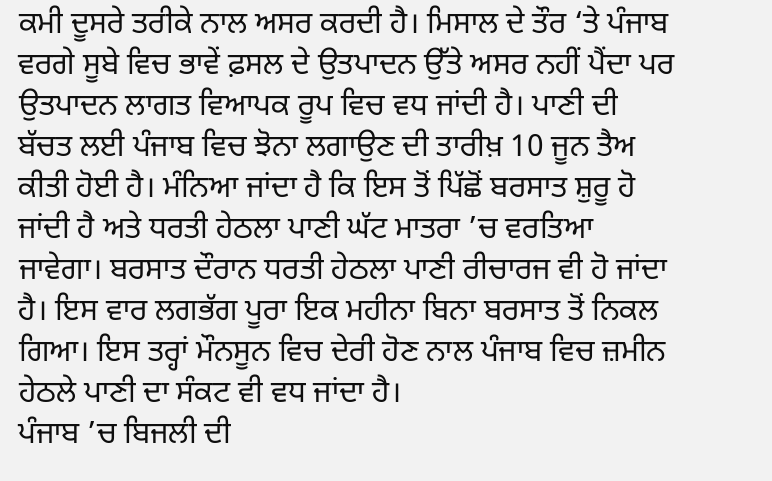ਕਮੀ ਦੂਸਰੇ ਤਰੀਕੇ ਨਾਲ ਅਸਰ ਕਰਦੀ ਹੈ। ਮਿਸਾਲ ਦੇ ਤੌਰ ‘ਤੇ ਪੰਜਾਬ ਵਰਗੇ ਸੂਬੇ ਵਿਚ ਭਾਵੇਂ ਫ਼ਸਲ ਦੇ ਉਤਪਾਦਨ ਉੱਤੇ ਅਸਰ ਨਹੀਂ ਪੈਂਦਾ ਪਰ ਉਤਪਾਦਨ ਲਾਗਤ ਵਿਆਪਕ ਰੂਪ ਵਿਚ ਵਧ ਜਾਂਦੀ ਹੈ। ਪਾਣੀ ਦੀ ਬੱਚਤ ਲਈ ਪੰਜਾਬ ਵਿਚ ਝੋਨਾ ਲਗਾਉਣ ਦੀ ਤਾਰੀਖ਼ 10 ਜੂਨ ਤੈਅ ਕੀਤੀ ਹੋਈ ਹੈ। ਮੰਨਿਆ ਜਾਂਦਾ ਹੈ ਕਿ ਇਸ ਤੋਂ ਪਿੱਛੋਂ ਬਰਸਾਤ ਸ਼ੁਰੂ ਹੋ ਜਾਂਦੀ ਹੈ ਅਤੇ ਧਰਤੀ ਹੇਠਲਾ ਪਾਣੀ ਘੱਟ ਮਾਤਰਾ ’ਚ ਵਰਤਿਆ ਜਾਵੇਗਾ। ਬਰਸਾਤ ਦੌਰਾਨ ਧਰਤੀ ਹੇਠਲਾ ਪਾਣੀ ਰੀਚਾਰਜ ਵੀ ਹੋ ਜਾਂਦਾ ਹੈ। ਇਸ ਵਾਰ ਲਗਭੱਗ ਪੂਰਾ ਇਕ ਮਹੀਨਾ ਬਿਨਾ ਬਰਸਾਤ ਤੋਂ ਨਿਕਲ ਗਿਆ। ਇਸ ਤਰ੍ਹਾਂ ਮੌਨਸੂਨ ਵਿਚ ਦੇਰੀ ਹੋਣ ਨਾਲ ਪੰਜਾਬ ਵਿਚ ਜ਼ਮੀਨ ਹੇਠਲੇ ਪਾਣੀ ਦਾ ਸੰਕਟ ਵੀ ਵਧ ਜਾਂਦਾ ਹੈ।
ਪੰਜਾਬ ’ਚ ਬਿਜਲੀ ਦੀ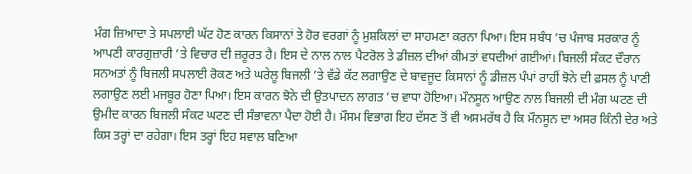ਮੰਗ ਜ਼ਿਆਦਾ ਤੇ ਸਪਲਾਈ ਘੱਟ ਹੋਣ ਕਾਰਨ ਕਿਸਾਨਾਂ ਤੇ ਹੋਰ ਵਰਗਾਂ ਨੂੰ ਮੁਸ਼ਕਿਲਾਂ ਦਾ ਸਾਹਮਣਾ ਕਰਨਾ ਪਿਆ। ਇਸ ਸਬੰਧ ’ਚ ਪੰਜਾਬ ਸਰਕਾਰ ਨੂੰ ਆਪਣੀ ਕਾਰਗੁਜ਼ਾਰੀ ’ਤੇ ਵਿਚਾਰ ਦੀ ਜ਼ਰੂਰਤ ਹੈ। ਇਸ ਦੇ ਨਾਲ ਨਾਲ ਪੈਟਰੋਲ ਤੇ ਡੀਜ਼ਲ ਦੀਆਂ ਕੀਮਤਾਂ ਵਧਦੀਆਂ ਗਈਆਂ। ਬਿਜਲੀ ਸੰਕਟ ਦੌਰਾਨ ਸਨਅਤਾਂ ਨੂੰ ਬਿਜਲੀ ਸਪਲਾਈ ਰੋਕਣ ਅਤੇ ਘਰੇਲੂ ਬਿਜਲੀ ’ਤੇ ਵੱਡੇ ਕੱਟ ਲਗਾਉਣ ਦੇ ਬਾਵਜੂਦ ਕਿਸਾਨਾਂ ਨੂੰ ਡੀਜ਼ਲ ਪੰਪਾਂ ਰਾਹੀਂ ਝੋਨੇ ਦੀ ਫ਼ਸਲ ਨੂੰ ਪਾਣੀ ਲਗਾਉਣ ਲਈ ਮਜਬੂਰ ਹੋਣਾ ਪਿਆ। ਇਸ ਕਾਰਨ ਝੋਨੇ ਦੀ ਉਤਪਾਦਨ ਲਾਗਤ ’ਚ ਵਾਧਾ ਹੋਇਆ। ਮੌਨਸੂਨ ਆਉਣ ਨਾਲ ਬਿਜਲੀ ਦੀ ਮੰਗ ਘਟਣ ਦੀ ਉਮੀਦ ਕਾਰਨ ਬਿਜਲੀ ਸੰਕਟ ਘਟਣ ਦੀ ਸੰਭਾਵਨਾ ਪੈਦਾ ਹੋਈ ਹੈ। ਮੌਸਮ ਵਿਭਾਗ ਇਹ ਦੱਸਣ ਤੋਂ ਵੀ ਅਸਮਰੱਥ ਹੈ ਕਿ ਮੌਨਸੂਨ ਦਾ ਅਸਰ ਕਿੰਨੀ ਦੇਰ ਅਤੇ ਕਿਸ ਤਰ੍ਹਾਂ ਦਾ ਰਹੇਗਾ। ਇਸ ਤਰ੍ਹਾਂ ਇਹ ਸਵਾਲ ਬਣਿਆ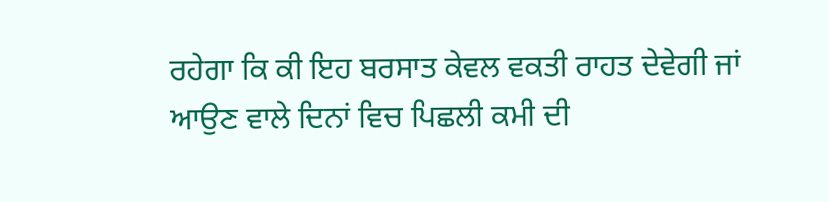ਰਹੇਗਾ ਕਿ ਕੀ ਇਹ ਬਰਸਾਤ ਕੇਵਲ ਵਕਤੀ ਰਾਹਤ ਦੇਵੇਗੀ ਜਾਂ ਆਉਣ ਵਾਲੇ ਦਿਨਾਂ ਵਿਚ ਪਿਛਲੀ ਕਮੀ ਦੀ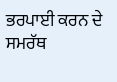ਭਰਪਾਈ ਕਰਨ ਦੇ ਸਮਰੱਥ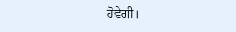ਹੋਵੇਗੀ।